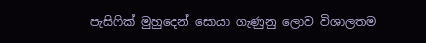පැසිෆික් මුහුදෙන් සොයා ගැණුනු ලොව විශාලතම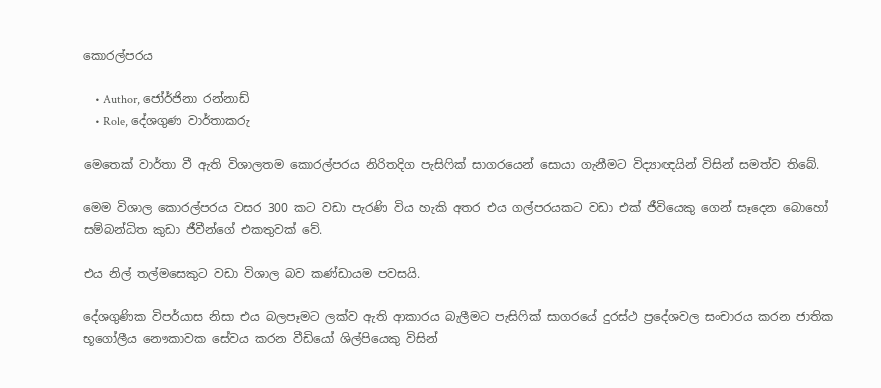කොරල්පරය

    • Author, ජෝර්ජිනා රන්නාඩ්
    • Role, දේශගුණ වාර්තාකරු

මෙතෙක් වාර්තා වී ඇති විශාලතම කොරල්පරය නිරිතදිග පැසිෆික් සාගරයෙන් සොයා ගැනීමට විද්‍යාඥයින් විසින් සමත්ව තිබේ.

මෙම විශාල කොරල්පරය වසර 300 කට වඩා පැරණි විය හැකි අතර එය ගල්පරයකට වඩා එක් ජීවියෙකු ගෙන් සෑදෙන බොහෝ සම්බන්ධිත කුඩා ජීවීන්ගේ එකතුවක් වේ.

එය නිල් තල්මසෙකුට වඩා විශාල බව කණ්ඩායම පවසයි.

දේශගුණික විපර්යාස නිසා එය බලපෑමට ලක්ව ඇති ආකාරය බැලීමට පැසිෆික් සාගරයේ දුරස්ථ ප්‍රදේශවල සංචාරය කරන ජාතික භූගෝලීය නෞකාවක සේවය කරන වීඩියෝ ශිල්පියෙකු විසින්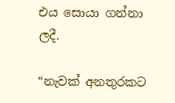එය සොයා ගන්නා ලදී.

“නැවක් අනතුරකට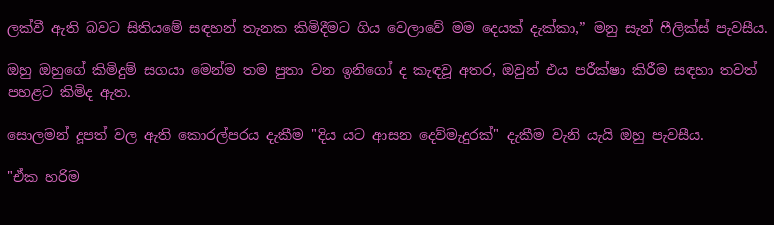ලක්වී ඇති බවට සිතියමේ සඳහන් තැනක කිමිදීමට ගිය වෙලාවේ මම දෙයක් දැක්කා,” මනු සැන් ෆීලික්ස් පැවසීය.

ඔහු ඔහුගේ කිමිදුම් සගයා මෙන්ම තම පුතා වන ඉනිගෝ ද කැඳවූ අතර, ඔවුන් එය පරීක්ෂා කිරීම සඳහා තවත් පහළට කිමිද ඇත.

සොලමන් දූපත් වල ඇති කොරල්පරය දැකීම "දිය යට ආසන දෙව්මැදුරක්" දැකීම වැනි යැයි ඔහු පැවසීය.

"ඒක හරිම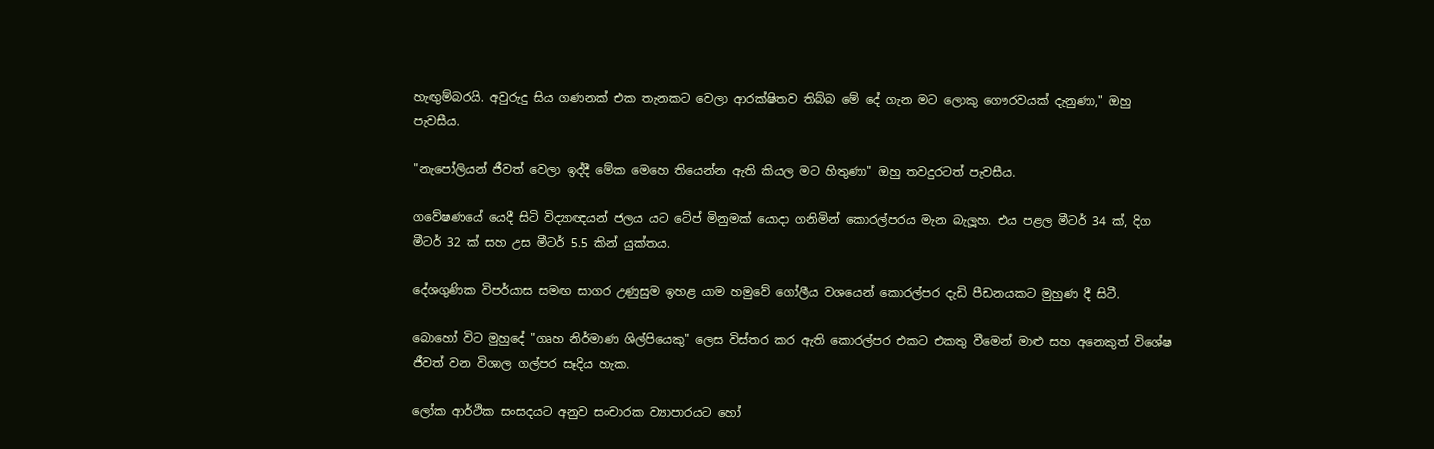හැඟුම්බරයි. අවුරුදු සිය ගණනක් එක තැනකට වෙලා ආරක්ෂිතව තිබ්බ මේ දේ ගැන මට ලොකු ගෞරවයක් දැනුණා," ඔහු පැවසීය.

"නැපෝලියන් ජීවත් වෙලා ඉද්දී මේක මෙහෙ තියෙන්න ඇති කියල මට හිතුණා" ඔහු තවදුරටත් පැවසීය.

ගවේෂණයේ යෙදී සිටි විද්‍යාඥයන් ජලය යට ටේප් මිනුමක් යොදා ගනිමින් කොරල්පරය මැන බැලූහ. එය පළල මීටර් 34 ක්, දිග මීටර් 32 ක් සහ උස මීටර් 5.5 කින් යුක්තය.

දේශගුණික විපර්යාස සමඟ සාගර උණුසුම ඉහළ යාම හමුවේ ගෝලීය වශයෙන් කොරල්පර දැඩි පීඩනයකට මුහුණ දී සිටී.

බොහෝ විට මුහුදේ "ගෘහ නිර්මාණ ශිල්පියෙකු" ලෙස විස්තර කර ඇති කොරල්පර එකට එකතු වීමෙන් මාළු සහ අනෙකුත් විශේෂ ජීවත් වන විශාල ගල්පර සෑදිය හැක.

ලෝක ආර්ථික සංසදයට අනුව සංචාරක ව්‍යාපාරයට හෝ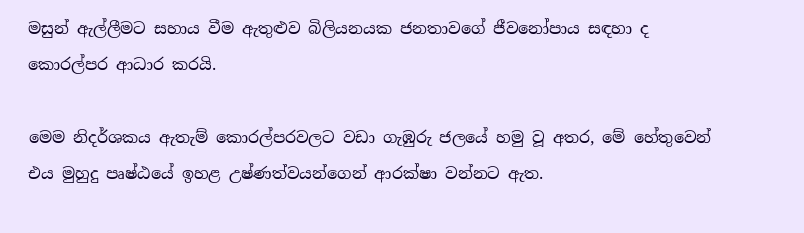මසුන් ඇල්ලීමට සහාය වීම ඇතුළුව බිලියනයක ජනතාවගේ ජීවනෝපාය සඳහා ද කොරල්පර ආධාර කරයි.

මෙම නිදර්ශකය ඇතැම් කොරල්පරවලට වඩා ගැඹුරු ජලයේ හමු වූ අතර, මේ හේතුවෙන් එය මුහුදු පෘෂ්ඨයේ ඉහළ උෂ්ණත්වයන්ගෙන් ආරක්ෂා වන්නට ඇත.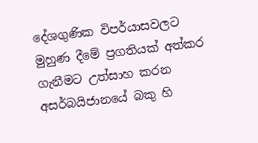දේශගුණික විපර්යාසවලට මුහුණ දීමේ ප්‍රගතියක් අත්කර ගැනීමට උත්සාහ කරන අසර්බයිජානයේ බකු හි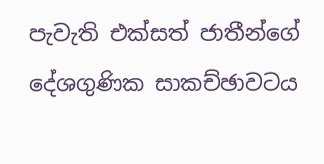පැවැති එක්සත් ජාතීන්ගේ දේශගුණික සාකච්ඡාවටය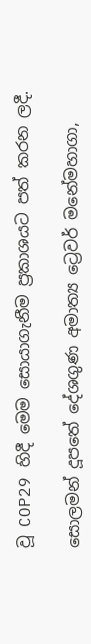වූ COP29 හිදී මෙම සොයාගැනීම ප්‍රකාශයට පත් කරන ලදී.

සොලමන් දූපතේ දේශගුණ අමාත්‍ය ට්‍රෙවර් මනේමහාගා,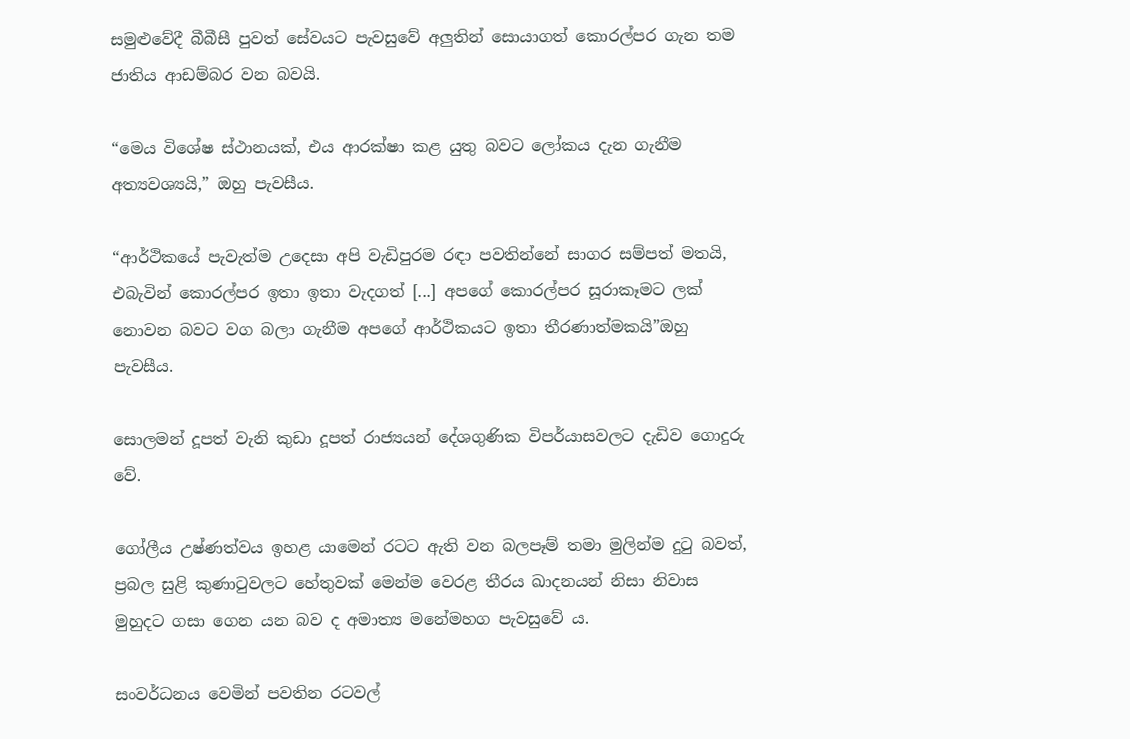සමුළුවේදී බීබීසී පුවත් සේවයට පැවසුවේ අලුතින් සොයාගත් කොරල්පර ගැන තම ජාතිය ආඩම්බර වන බවයි.

“මෙය විශේෂ ස්ථානයක්, එය ආරක්ෂා කළ යුතු බවට ලෝකය දැන ගැනීම අත්‍යවශ්‍යයි,” ඔහු පැවසීය.

“ආර්ථිකයේ පැවැත්ම උදෙසා අපි වැඩිපුරම රඳා පවතින්නේ සාගර සම්පත් මතයි, එබැවින් කොරල්පර ඉතා ඉතා වැදගත් [...] අපගේ කොරල්පර සූරාකෑමට ලක් නොවන බවට වග බලා ගැනීම අපගේ ආර්ථිකයට ඉතා තීරණාත්මකයි”ඔහු පැවසීය.

සොලමන් දූපත් වැනි කුඩා දූපත් රාජ්‍යයන් දේශගුණික විපර්යාසවලට දැඩිව ගොදුරු වේ.

ගෝලීය උෂ්ණත්වය ඉහළ යාමෙන් රටට ඇති වන බලපෑම් තමා මුලින්ම දුටු බවත්, ප්‍රබල සුළි කුණාටුවලට හේතුවක් මෙන්ම වෙරළ තීරය ඛාදනයන් නිසා නිවාස මුහුදට ගසා ගෙන යන බව ද අමාත්‍ය මනේමහග පැවසුවේ ය.

සංවර්ධනය වෙමින් පවතින රටවල්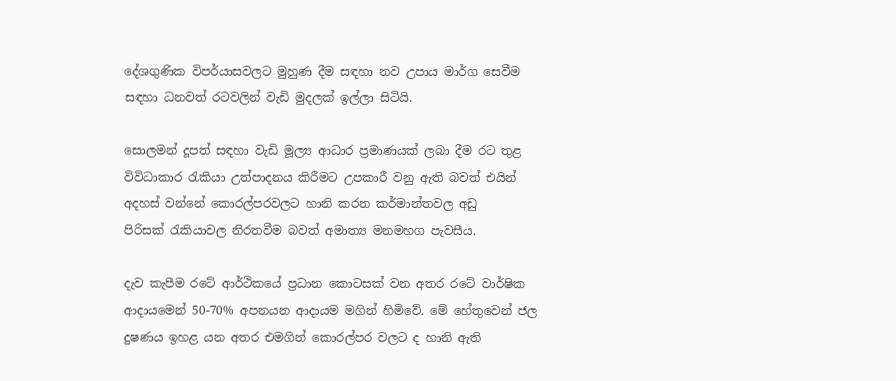දේශගුණික විපර්යාසවලට මුහුණ දීම සඳහා නව උපාය මාර්ග සෙවීම සඳහා ධනවත් රටවලින් වැඩි මුදලක් ඉල්ලා සිටියි.

සොලමන් දූපත් සඳහා වැඩි මූල්‍ය ආධාර ප්‍රමාණයක් ලබා දීම රට තුළ විවිධාකාර රැකියා උත්පාදනය කිරීමට උපකාරී වනු ඇති බවත් එයින් අදහස් වන්නේ කොරල්පරවලට හානි කරන කර්මාන්තවල අඩු පිරිසක් ‍රැකියාවල නිරතවීම බවත් අමාත්‍ය මනමහග පැවසීය.

දැව කැපීම රටේ ආර්ථිකයේ ප්‍රධාන කොටසක් වන අතර රටේ වාර්ෂික ආදායමෙන් 50-70% අපනයන ආදායම මගින් හිමිවේ. මේ හේතුවෙන් ජල දුෂණය ඉහළ යන අතර එමගින් කොරල්පර වලට ද හානි ඇති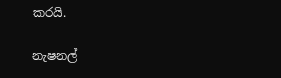කරයි.

නැෂනල්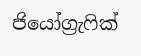ජියෝග්‍රැෆික්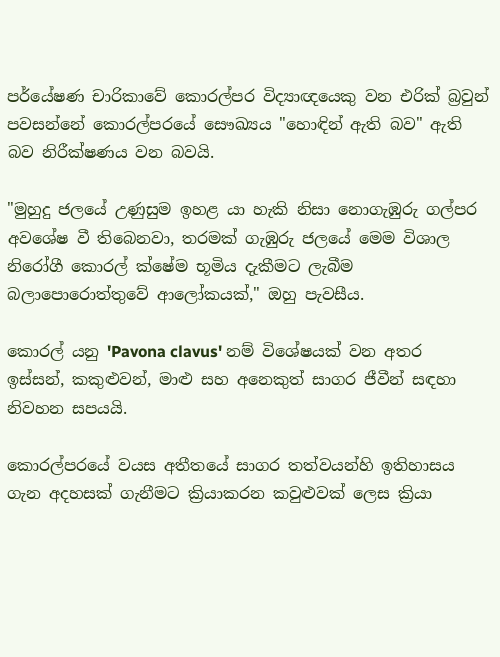පර්යේෂණ චාරිකාවේ කොරල්පර විද්‍යාඥයෙකු වන එරික් බ්‍රවුන් පවසන්නේ කොරල්පරයේ සෞඛ්‍යය "හොඳින් ඇති බව" ඇති බව නිරීක්ෂණය වන බවයි.

"මුහුදු ජලයේ උණුසුම ඉහළ යා හැකි නිසා නොගැඹුරු ගල්පර අවශේෂ වී තිබෙනවා, තරමක් ගැඹුරු ජලයේ මෙම විශාල නිරෝගී කොරල් ක්ෂේම භූමිය දැකීමට ලැබීම බලාපොරොත්තුවේ ආලෝකයක්," ඔහු පැවසීය.

කොරල් යනු 'Pavona clavus' නම් විශේෂයක් වන අතර ඉස්සන්, කකුළුවන්, මාළු සහ අනෙකුත් සාගර ජීවීන් සඳහා නිවහන සපයයි.

කොරල්පරයේ වයස අතීතයේ සාගර තත්වයන්හි ඉතිහාසය ගැන අදහසක් ගැනීමට ක්‍රියාකරන කවුළුවක් ලෙස ක්‍රියා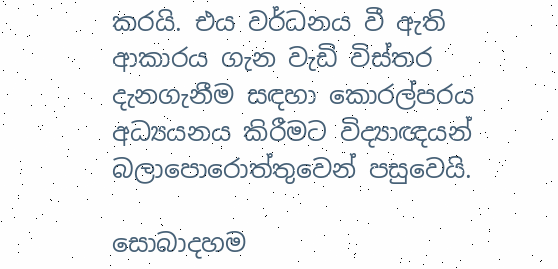කරයි. එය වර්ධනය වී ඇති ආකාරය ගැන වැඩි විස්තර දැනගැනීම සඳහා කොරල්පරය අධ්‍යයනය කිරීමට විද්‍යාඥයන් බලාපොරොත්තුවෙන් පසුවෙයි.

සොබාදහම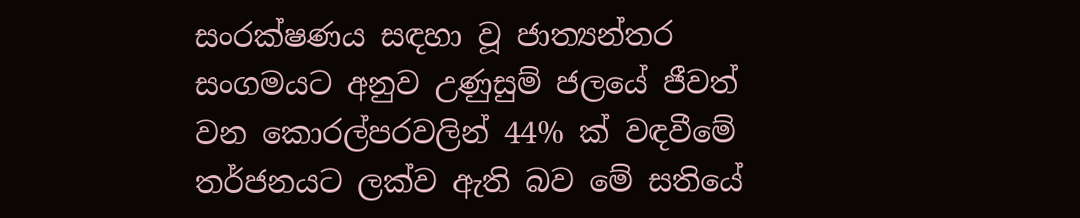සංරක්ෂණය සඳහා වූ ජාත්‍යන්තර සංගමයට අනුව උණුසුම් ජලයේ ජීවත් වන කොරල්පරවලින් 44% ක් වඳවීමේ තර්ජනයට ලක්ව ඇති බව මේ සතියේ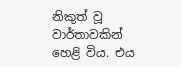නිකුත් වූ වාර්තාවකින් හෙළි විය. එය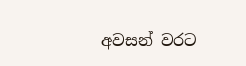අවසන් වරට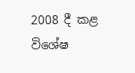2008 දී කළ විශේෂ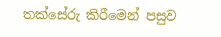තක්සේරු කිරීමෙන් පසුව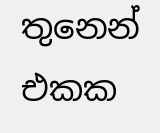තුනෙන් එකක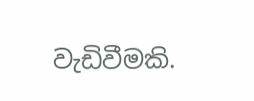වැඩිවීමකි.